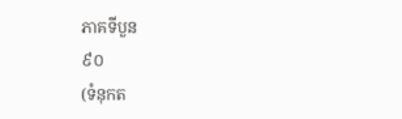ភាគទីបួន
៩០
(ទំនុកត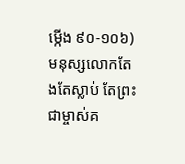ម្កើង ៩០-១០៦)
មនុស្សលោកតែងតែស្លាប់ តែព្រះជាម្ចាស់គ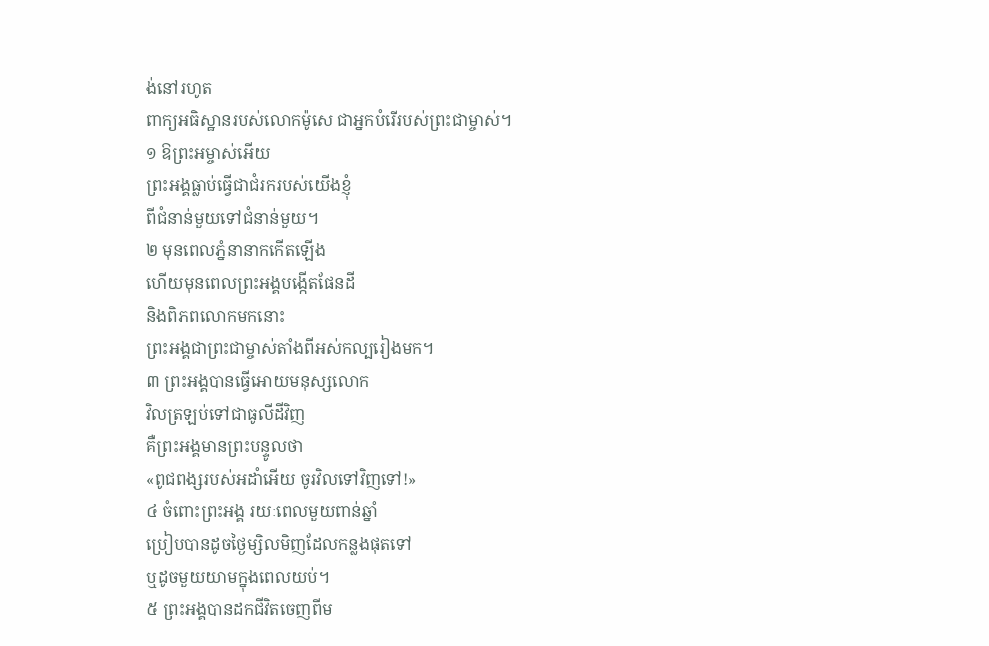ង់នៅរហូត
ពាក្យអធិស្ឋានរបស់លោកម៉ូសេ ជាអ្នកបំរើរបស់ព្រះជាម្ចាស់។
១ ឱព្រះអម្ចាស់អើយ
ព្រះអង្គធ្លាប់ធ្វើជាជំរករបស់យើងខ្ញុំ
ពីជំនាន់មួយទៅជំនាន់មួយ។
២ មុនពេលភ្នំនានាកកើតឡើង
ហើយមុនពេលព្រះអង្គបង្កើតផែនដី
និងពិភពលោកមកនោះ
ព្រះអង្គជាព្រះជាម្ចាស់តាំងពីអស់កល្បរៀងមក។
៣ ព្រះអង្គបានធ្វើអោយមនុស្សលោក
វិលត្រឡប់ទៅជាធូលីដីវិញ
គឺព្រះអង្គមានព្រះបន្ទូលថា
«ពូជពង្សរបស់អដាំអើយ ចូរវិលទៅវិញទៅ!»
៤ ចំពោះព្រះអង្គ រយៈពេលមួយពាន់ឆ្នាំ
ប្រៀបបានដូចថ្ងៃម្សិលមិញដែលកន្លងផុតទៅ
ឬដូចមួយយាមក្នុងពេលយប់។
៥ ព្រះអង្គបានដកជីវិតចេញពីម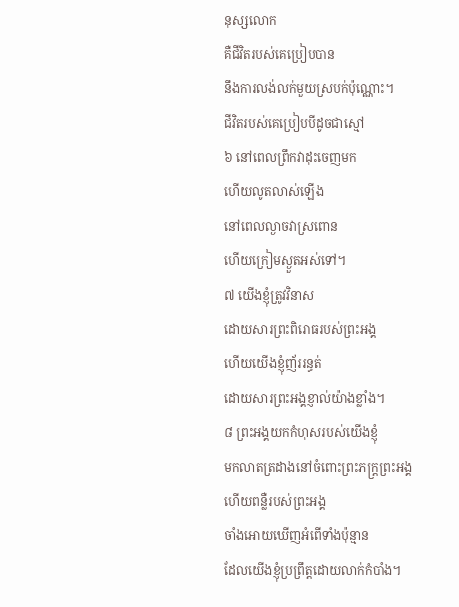នុស្សលោក
គឺជីវិតរបស់គេប្រៀបបាន
នឹងការលង់លក់មួយស្របក់ប៉ុណ្ណោះ។
ជីវិតរបស់គេប្រៀបបីដូចជាស្មៅ
៦ នៅពេលព្រឹកវាដុះចេញមក
ហើយលូតលាស់ឡើង
នៅពេលល្ងាចវាស្រពោន
ហើយក្រៀមស្ងួតអស់ទៅ។
៧ យើងខ្ញុំត្រូវវិនាស
ដោយសារព្រះពិរោធរបស់ព្រះអង្គ
ហើយយើងខ្ញុំញ័ររន្ធត់
ដោយសារព្រះអង្គខ្ញាល់យ៉ាងខ្លាំង។
៨ ព្រះអង្គយកកំហុសរបស់យើងខ្ញុំ
មកលាតត្រដាងនៅចំពោះព្រះភក្ត្រព្រះអង្គ
ហើយពន្លឺរបស់ព្រះអង្គ
ចាំងអោយឃើញអំពើទាំងប៉ុន្មាន
ដែលយើងខ្ញុំប្រព្រឹត្តដោយលាក់កំបាំង។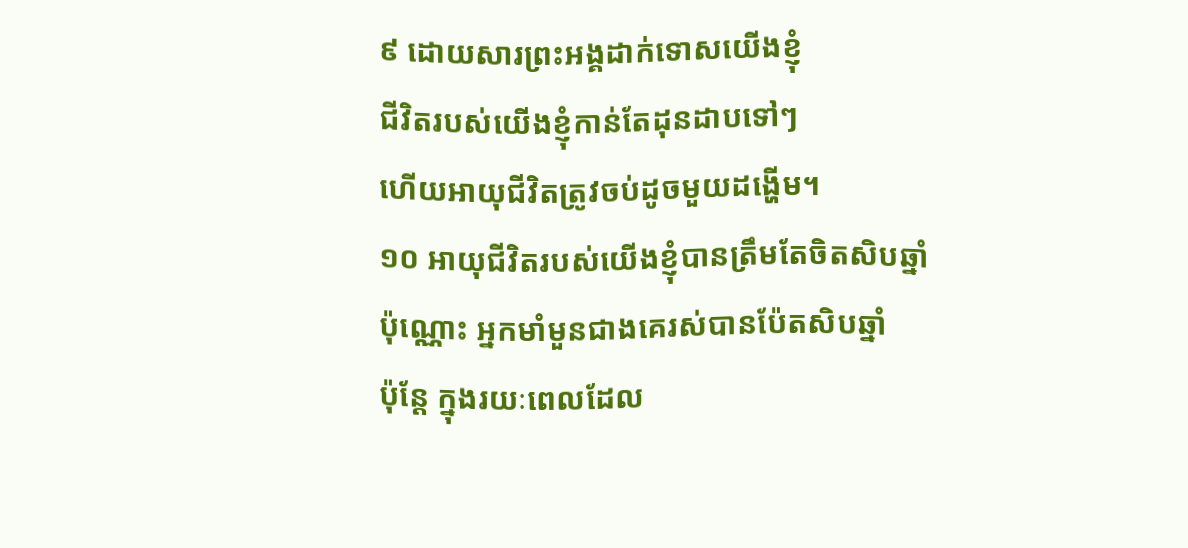៩ ដោយសារព្រះអង្គដាក់ទោសយើងខ្ញុំ
ជីវិតរបស់យើងខ្ញុំកាន់តែដុនដាបទៅៗ
ហើយអាយុជីវិតត្រូវចប់ដូចមួយដង្ហើម។
១០ អាយុជីវិតរបស់យើងខ្ញុំបានត្រឹមតែចិតសិបឆ្នាំ
ប៉ុណ្ណោះ អ្នកមាំមួនជាងគេរស់បានប៉ែតសិបឆ្នាំ
ប៉ុន្តែ ក្នុងរយៈពេលដែល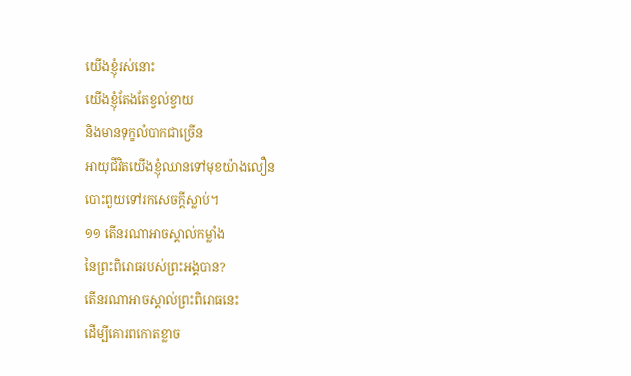យើងខ្ញុំរស់នោះ
យើងខ្ញុំតែងតែខ្វល់ខ្វាយ
និងមានទុក្ខលំបាកជាច្រើន
អាយុជីវិតយើងខ្ញុំឈានទៅមុខយ៉ាងលឿន
បោះពួយទៅរកសេចក្ដីស្លាប់។
១១ តើនរណាអាចស្គាល់កម្លាំង
នៃព្រះពិរោធរបស់ព្រះអង្គបាន?
តើនរណាអាចស្គាល់ព្រះពិរោធនេះ
ដើម្បីគោរពកោតខ្លាច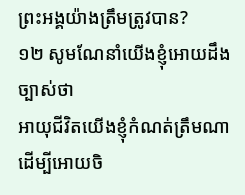ព្រះអង្គយ៉ាងត្រឹមត្រូវបាន?
១២ សូមណែនាំយើងខ្ញុំអោយដឹងច្បាស់ថា
អាយុជីវិតយើងខ្ញុំកំណត់ត្រឹមណា
ដើម្បីអោយចិ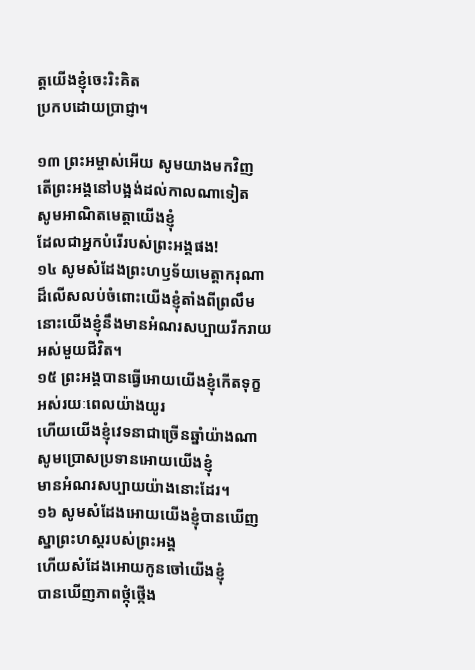ត្តយើងខ្ញុំចេះរិះគិត
ប្រកបដោយប្រាជ្ញា។

១៣ ព្រះអម្ចាស់អើយ សូមយាងមកវិញ
តើព្រះអង្គនៅបង្អង់ដល់កាលណាទៀត
សូមអាណិតមេត្តាយើងខ្ញុំ
ដែលជាអ្នកបំរើរបស់ព្រះអង្គផង!
១៤ សូមសំដែងព្រះហឫទ័យមេត្តាករុណា
ដ៏លើសលប់ចំពោះយើងខ្ញុំតាំងពីព្រលឹម
នោះយើងខ្ញុំនឹងមានអំណរសប្បាយរីករាយ
អស់មួយជីវិត។
១៥ ព្រះអង្គបានធ្វើអោយយើងខ្ញុំកើតទុក្ខ
អស់រយៈពេលយ៉ាងយូរ
ហើយយើងខ្ញុំវេទនាជាច្រើនឆ្នាំយ៉ាងណា
សូមប្រោសប្រទានអោយយើងខ្ញុំ
មានអំណរសប្បាយយ៉ាងនោះដែរ។
១៦ សូមសំដែងអោយយើងខ្ញុំបានឃើញ
ស្នាព្រះហស្ដរបស់ព្រះអង្គ
ហើយសំដែងអោយកូនចៅយើងខ្ញុំ
បានឃើញភាពថ្កុំថ្កើង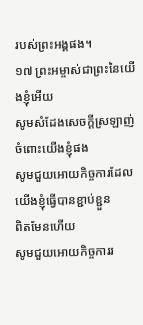របស់ព្រះអង្គផង។
១៧ ព្រះអម្ចាស់ជាព្រះនៃយើងខ្ញុំអើយ
សូមសំដែងសេចក្ដីស្រឡាញ់ចំពោះយើងខ្ញុំផង
សូមជួយអោយកិច្ចការដែលយើងខ្ញុំធ្វើបានខ្ជាប់ខ្ជួន
ពិតមែនហើយ
សូមជួយអោយកិច្ចការរ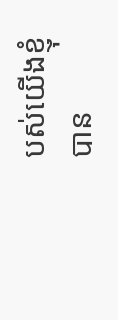បស់យើងខ្ញុំ
បាន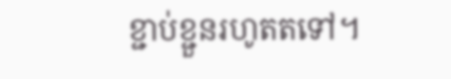ខ្ជាប់ខ្ជួនរហូតតទៅ។